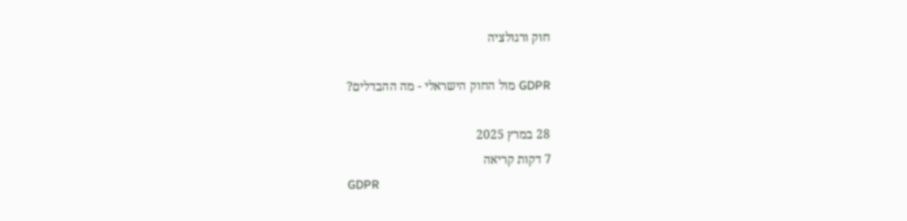חוק ורגולציה

GDPR מול החוק הישראלי - מה ההבדלים?

28 במרץ 2025
7 דקות קריאה
GDPR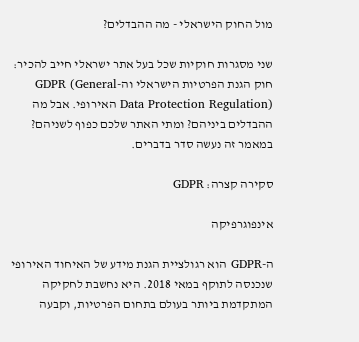מול החוק הישראלי - מה ההבדלים?

שני מסגרות חוקיות שכל בעל אתר ישראלי חייב להכיר: חוק הגנת הפרטיות הישראלי וה-GDPR (General Data Protection Regulation) האירופי. אבל מה ההבדלים ביניהם? ומתי האתר שלכם כפוף לשניהם? במאמר זה נעשה סדר בדברים.

סקירה קצרה: GDPR

אינפוגרפיקה

ה-GDPR הוא רגולציית הגנת מידע של האיחוד האירופי שנכנסה לתוקף במאי 2018. היא נחשבת לחקיקה המתקדמת ביותר בעולם בתחום הפרטיות, וקבעה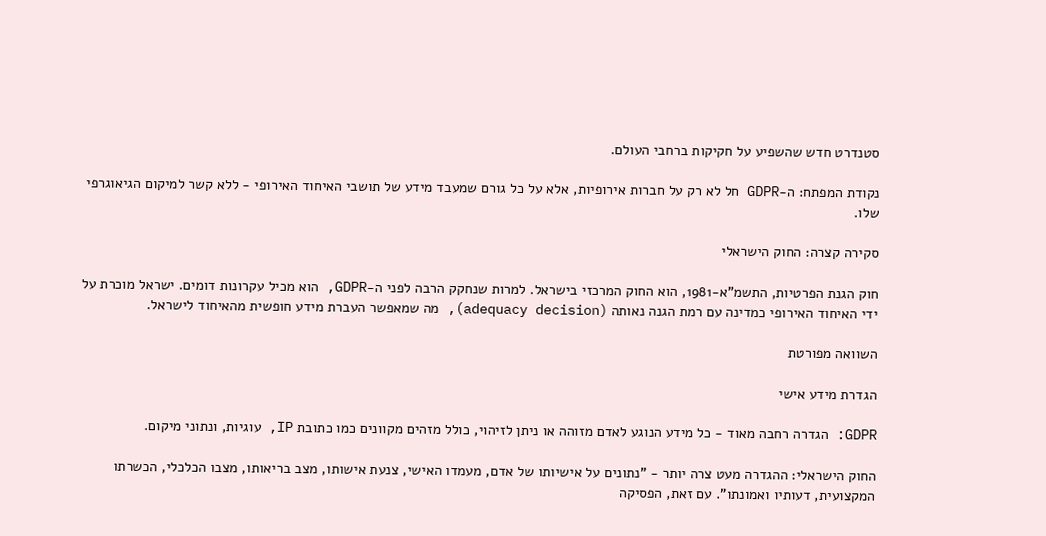סטנדרט חדש שהשפיע על חקיקות ברחבי העולם.

נקודת המפתח: ה-GDPR חל לא רק על חברות אירופיות, אלא על כל גורם שמעבד מידע של תושבי האיחוד האירופי - ללא קשר למיקום הגיאוגרפי שלו.

סקירה קצרה: החוק הישראלי

חוק הגנת הפרטיות, התשמ"א-1981, הוא החוק המרכזי בישראל. למרות שנחקק הרבה לפני ה-GDPR, הוא מכיל עקרונות דומים. ישראל מוכרת על ידי האיחוד האירופי כמדינה עם רמת הגנה נאותה (adequacy decision), מה שמאפשר העברת מידע חופשית מהאיחוד לישראל.

השוואה מפורטת

הגדרת מידע אישי

GDPR: הגדרה רחבה מאוד - כל מידע הנוגע לאדם מזוהה או ניתן לזיהוי, כולל מזהים מקוונים כמו כתובת IP, עוגיות, ונתוני מיקום.

החוק הישראלי: ההגדרה מעט צרה יותר - "נתונים על אישיותו של אדם, מעמדו האישי, צנעת אישותו, מצב בריאותו, מצבו הכלכלי, הכשרתו המקצועית, דעותיו ואמונתו". עם זאת, הפסיקה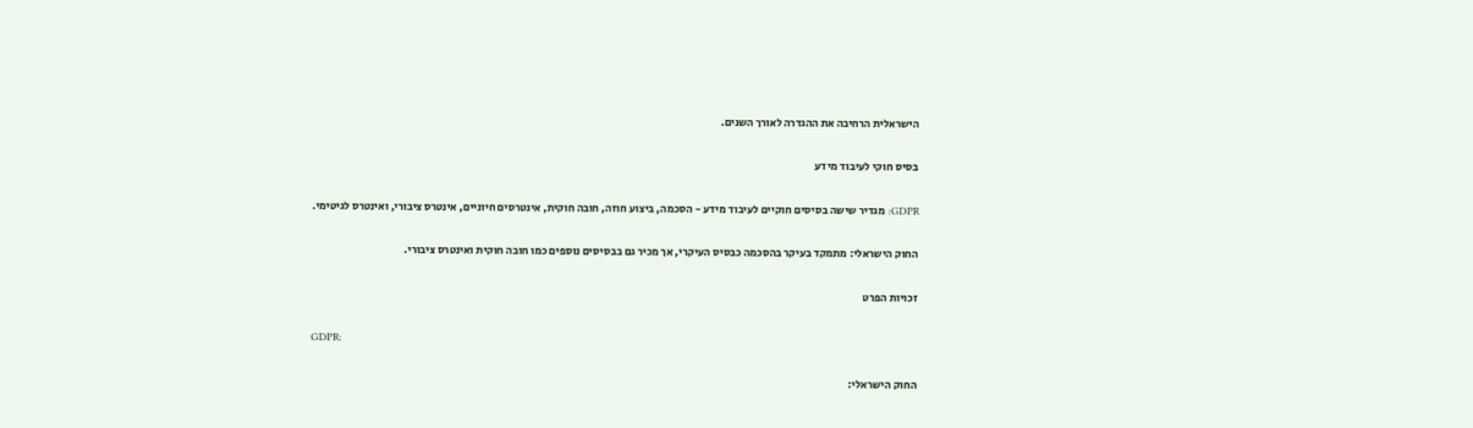הישראלית הרחיבה את ההגדרה לאורך השנים.

בסיס חוקי לעיבוד מידע

GDPR: מגדיר שישה בסיסים חוקיים לעיבוד מידע - הסכמה, ביצוע חוזה, חובה חוקית, אינטרסים חיוניים, אינטרס ציבורי, ואינטרס לגיטימי.

החוק הישראלי: מתמקד בעיקר בהסכמה כבסיס העיקרי, אך מכיר גם בבסיסים נוספים כמו חובה חוקית ואינטרס ציבורי.

זכויות הפרט

GDPR:

החוק הישראלי: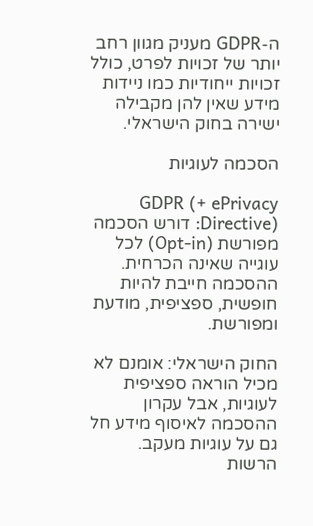ה-GDPR מעניק מגוון רחב יותר של זכויות לפרט, כולל זכויות ייחודיות כמו ניידות מידע שאין להן מקבילה ישירה בחוק הישראלי.

הסכמה לעוגיות

GDPR (+ ePrivacy Directive): דורש הסכמה מפורשת (Opt-in) לכל עוגייה שאינה הכרחית. ההסכמה חייבת להיות חופשית, ספציפית, מודעת ומפורשת.

החוק הישראלי: אומנם לא מכיל הוראה ספציפית לעוגיות, אבל עקרון ההסכמה לאיסוף מידע חל גם על עוגיות מעקב. הרשות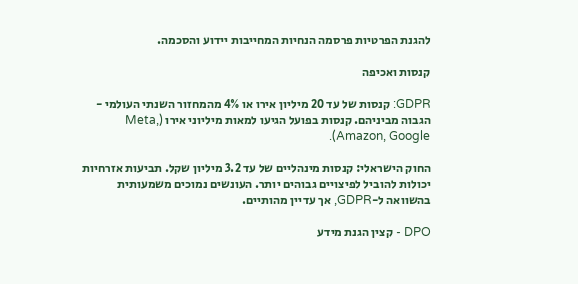להגנת הפרטיות פרסמה הנחיות המחייבות יידוע והסכמה.

קנסות ואכיפה

GDPR: קנסות של עד 20 מיליון אירו או 4% מהמחזור השנתי העולמי - הגבוה מביניהם. קנסות בפועל הגיעו למאות מיליוני אירו (Meta, Amazon, Google).

החוק הישראלי: קנסות מינהליים של עד 3.2 מיליון שקל. תביעות אזרחיות יכולות להוביל לפיצויים גבוהים יותר. העונשים נמוכים משמעותית בהשוואה ל-GDPR, אך עדיין מהותיים.

DPO - קצין הגנת מידע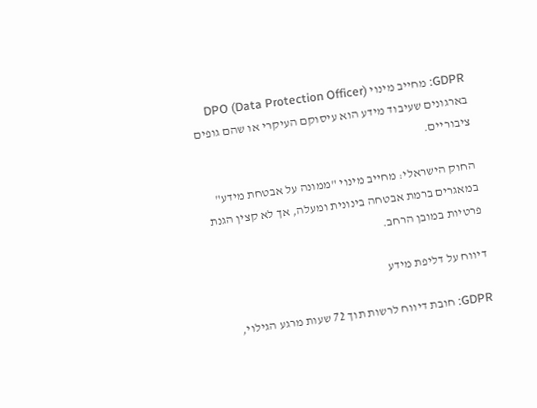GDPR: מחייב מינוי DPO (Data Protection Officer) בארגונים שעיבוד מידע הוא עיסוקם העיקרי או שהם גופים ציבוריים.

החוק הישראלי: מחייב מינוי "ממונה על אבטחת מידע" במאגרים ברמת אבטחה בינונית ומעלה, אך לא קצין הגנת פרטיות במובן הרחב.

דיווח על דליפת מידע

GDPR: חובת דיווח לרשות תוך 72 שעות מרגע הגילוי,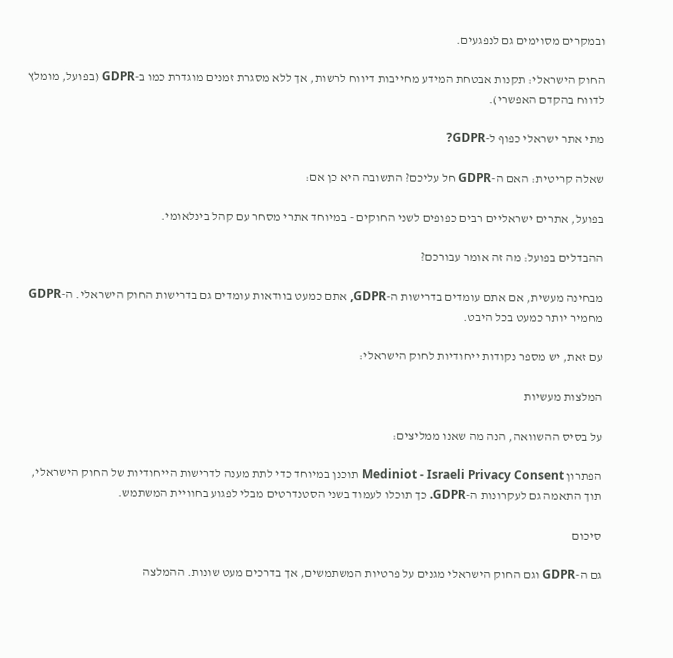ובמקרים מסוימים גם לנפגעים.

החוק הישראלי: תקנות אבטחת המידע מחייבות דיווח לרשות, אך ללא מסגרת זמנים מוגדרת כמו ב-GDPR (בפועל, מומלץ לדווח בהקדם האפשרי).

מתי אתר ישראלי כפוף ל-GDPR?

שאלה קריטית: האם ה-GDPR חל עליכם? התשובה היא כן אם:

בפועל, אתרים ישראליים רבים כפופים לשני החוקים - במיוחד אתרי מסחר עם קהל בינלאומי.

ההבדלים בפועל: מה זה אומר עבורכם?

מבחינה מעשית, אם אתם עומדים בדרישות ה-GDPR, אתם כמעט בוודאות עומדים גם בדרישות החוק הישראלי. ה-GDPR מחמיר יותר כמעט בכל היבט.

עם זאת, יש מספר נקודות ייחודיות לחוק הישראלי:

המלצות מעשיות

על בסיס ההשוואה, הנה מה שאנו ממליצים:

הפתרון Mediniot - Israeli Privacy Consent תוכנן במיוחד כדי לתת מענה לדרישות הייחודיות של החוק הישראלי, תוך התאמה גם לעקרונות ה-GDPR. כך תוכלו לעמוד בשני הסטנדרטים מבלי לפגוע בחוויית המשתמש.

סיכום

גם ה-GDPR וגם החוק הישראלי מגנים על פרטיות המשתמשים, אך בדרכים מעט שונות. ההמלצה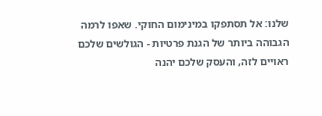שלנו: אל תסתפקו במינימום החוקי. שאפו לרמה הגבוהה ביותר של הגנת פרטיות - הגולשים שלכם ראויים לזה, והעסק שלכם יהנה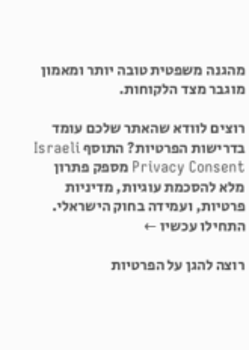מהגנה משפטית טובה יותר ומאמון מוגבר מצד הלקוחות.

רוצים לוודא שהאתר שלכם עומד בדרישות הפרטיות? התוסף Israeli Privacy Consent מספק פתרון מלא להסכמת עוגיות, מדיניות פרטיות, ועמידה בחוק הישראלי. התחילו עכשיו ←

רוצה להגן על הפרטיות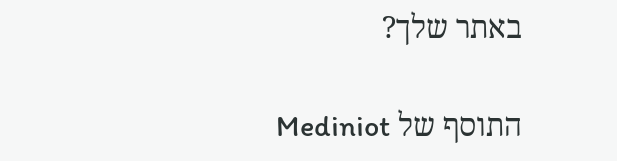באתר שלך?

התוסף של Mediniot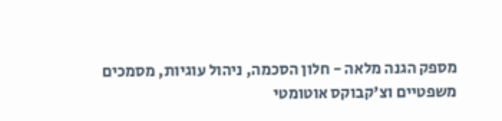מספק הגנה מלאה - חלון הסכמה, ניהול עוגיות, מסמכים משפטיים וצ'קבוקס אוטומטי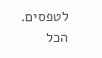לטפסים. הכל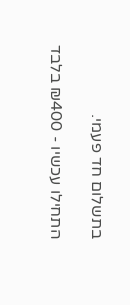בתשלום חד פעמי.

התחילו עכשיו - ₪400 בלבד